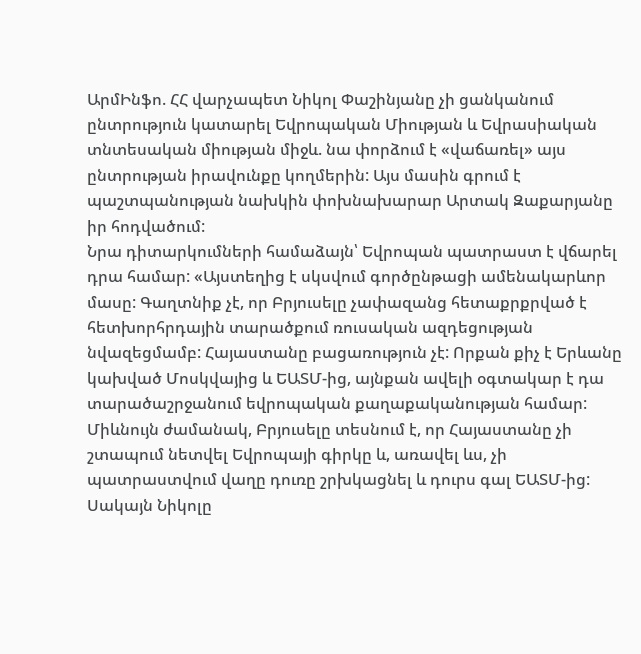ԱրմԻնֆո. ՀՀ վարչապետ Նիկոլ Փաշինյանը չի ցանկանում ընտրություն կատարել Եվրոպական Միության և Եվրասիական տնտեսական միության միջև. նա փորձում է «վաճառել» այս ընտրության իրավունքը կողմերին: Այս մասին գրում է պաշտպանության նախկին փոխնախարար Արտակ Զաքարյանը իր հոդվածում:
Նրա դիտարկումների համաձայն՝ Եվրոպան պատրաստ է վճարել դրա համար: «Այստեղից է սկսվում գործընթացի ամենակարևոր մասը: Գաղտնիք չէ, որ Բրյուսելը չափազանց հետաքրքրված է հետխորհրդային տարածքում ռուսական ազդեցության նվազեցմամբ: Հայաստանը բացառություն չէ: Որքան քիչ է Երևանը կախված Մոսկվայից և ԵԱՏՄ-ից, այնքան ավելի օգտակար է դա տարածաշրջանում եվրոպական քաղաքականության համար: Միևնույն ժամանակ, Բրյուսելը տեսնում է, որ Հայաստանը չի շտապում նետվել Եվրոպայի գիրկը և, առավել ևս, չի պատրաստվում վաղը դուռը շրխկացնել և դուրս գալ ԵԱՏՄ-ից: Սակայն Նիկոլը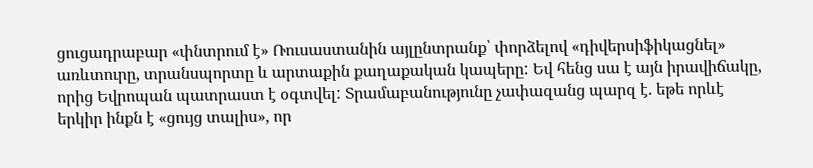ցուցադրաբար «փնտրում է» Ռուսաստանին այլընտրանք՝ փորձելով «դիվերսիֆիկացնել» առևտուրը, տրանսպորտը և արտաքին քաղաքական կապերը: Եվ հենց սա է այն իրավիճակը, որից Եվրոպան պատրաստ է օգտվել: Տրամաբանությունը չափազանց պարզ է. եթե որևէ երկիր ինքն է «ցույց տալիս», որ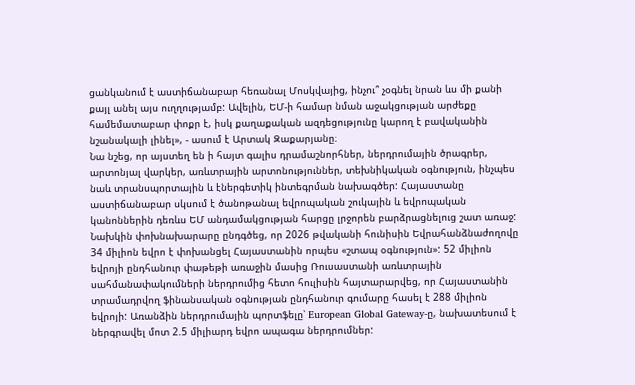ցանկանում է աստիճանաբար հեռանալ Մոսկվայից, ինչու՞ չօգնել նրան ևս մի քանի քայլ անել այս ուղղությամբ: Ավելին, ԵՄ-ի համար նման աջակցության արժեքը համեմատաբար փոքր է, իսկ քաղաքական ազդեցությունը կարող է բավականին նշանակալի լինել», - ասում է Արտակ Զաքարյանը։
Նա նշեց, որ այստեղ են ի հայտ գալիս դրամաշնորհներ, ներդրումային ծրագրեր, արտոնյալ վարկեր, առևտրային արտոնություններ, տեխնիկական օգնություն, ինչպես նաև տրանսպորտային և էներգետիկ ինտեգրման նախագծեր: Հայաստանը աստիճանաբար սկսում է ծանոթանալ եվրոպական շուկային և եվրոպական կանոններին դեռևս ԵՄ անդամակցության հարցը լրջորեն բարձրացնելուց շատ առաջ: Նախկին փոխնախարարը ընդգծեց, որ 2026 թվականի հունիսին Եվրահանձնաժողովը 34 միլիոն եվրո է փոխանցել Հայաստանին որպես «շտապ օգնություն»: 52 միլիոն եվրոյի ընդհանուր փաթեթի առաջին մասից Ռուսաստանի առևտրային սահմանափակումների ներդրումից հետո հուլիսին հայտարարվեց, որ Հայաստանին տրամադրվող ֆինանսական օգնության ընդհանուր գումարը հասել է 288 միլիոն եվրոյի: Առանձին ներդրումային պորտֆելը՝ European Global Gateway-ը, նախատեսում է ներգրավել մոտ 2.5 միլիարդ եվրո ապագա ներդրումներ: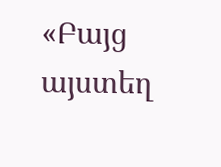«Բայց այստեղ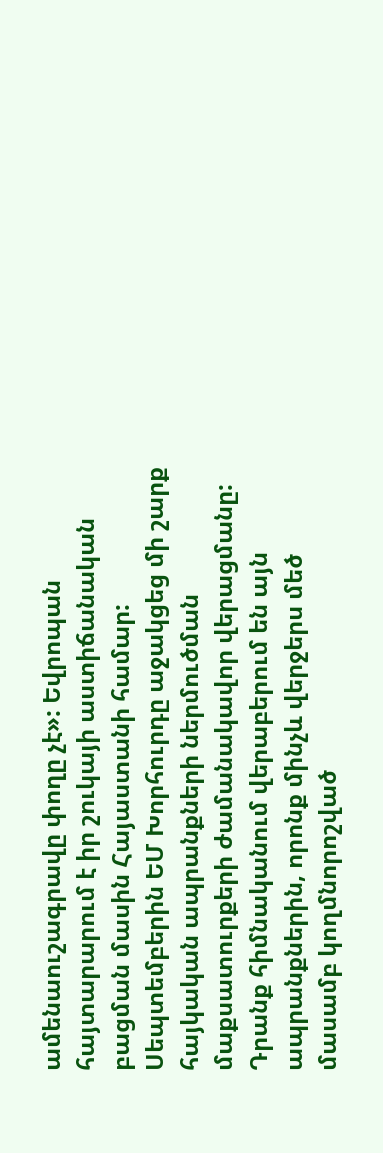ամենաուշագրավը փողը չէ»: Եվրոպան հայտարարում է իր շուկայի աստիճանական բացման մասին Հայաստանի համար: Սեպտեմբերին ԵՄ Խորհուրդը աջակցեց մի շարք հայկական ապրանքների ներմուծման մաքսատուրքերի ժամանակավոր վերացմանը: Դրանք հիմնականում վերաբերում են այն ապրանքներին, որոնք մինչև վերջերս մեծ մասամբ կողմնորոշված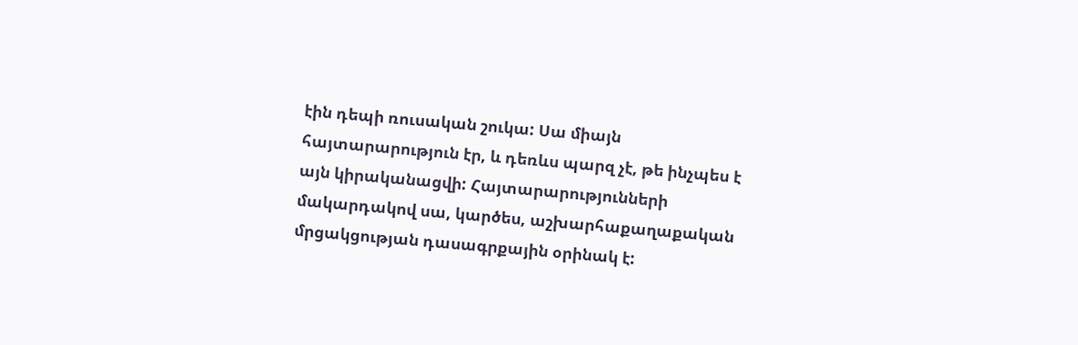էին դեպի ռուսական շուկա: Սա միայն հայտարարություն էր, և դեռևս պարզ չէ, թե ինչպես է այն կիրականացվի: Հայտարարությունների մակարդակով սա, կարծես, աշխարհաքաղաքական մրցակցության դասագրքային օրինակ է: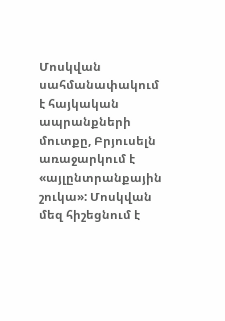Մոսկվան սահմանափակում է հայկական ապրանքների մուտքը, Բրյուսելն առաջարկում է «այլընտրանքային շուկա»: Մոսկվան մեզ հիշեցնում է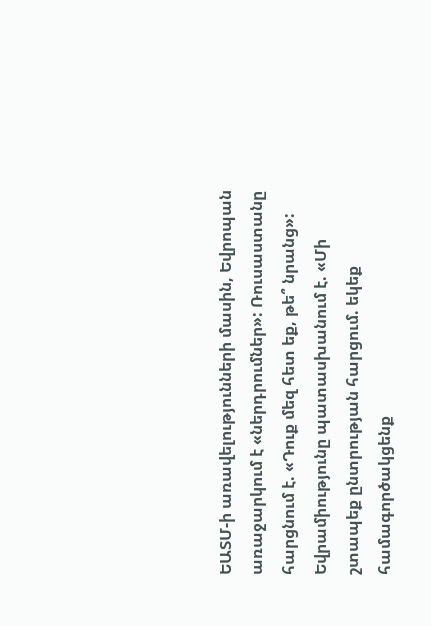ԵԱՏՄ-ի առավելությունների մասին, Եվրոպան առաջարկում է «ներդրումներ»: Ռուսաստանը հարցնում է. «Դուք մեզ հետ եք, թե՞ նրանց»: Եվրամիությունը պատասխանում է. «Մի շտապեք ընտրության հարցում. եկեք համագործակցենք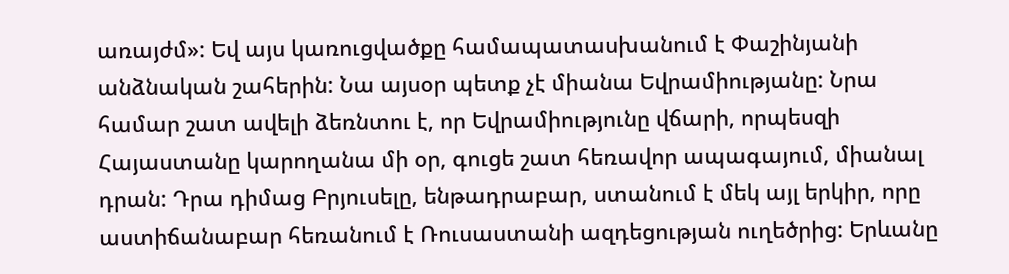առայժմ»: Եվ այս կառուցվածքը համապատասխանում է Փաշինյանի անձնական շահերին: Նա այսօր պետք չէ միանա Եվրամիությանը: Նրա համար շատ ավելի ձեռնտու է, որ Եվրամիությունը վճարի, որպեսզի Հայաստանը կարողանա մի օր, գուցե շատ հեռավոր ապագայում, միանալ դրան: Դրա դիմաց Բրյուսելը, ենթադրաբար, ստանում է մեկ այլ երկիր, որը աստիճանաբար հեռանում է Ռուսաստանի ազդեցության ուղեծրից: Երևանը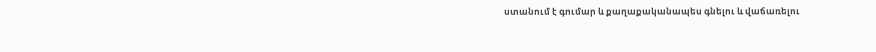ստանում է գումար և քաղաքականապես գնելու և վաճառելու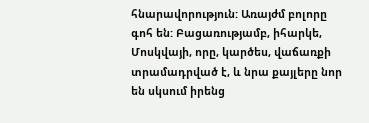հնարավորություն: Առայժմ բոլորը գոհ են: Բացառությամբ, իհարկե, Մոսկվայի, որը, կարծես, վաճառքի տրամադրված է, և նրա քայլերը նոր են սկսում իրենց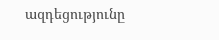ազդեցությունը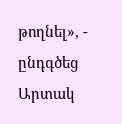թողնել», - ընդգծեց Արտակ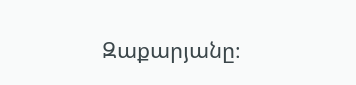Զաքարյանը։